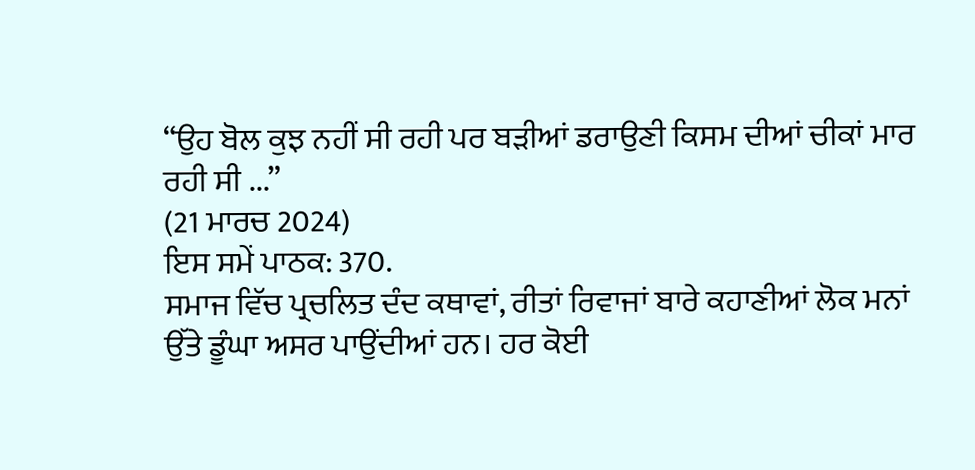“ਉਹ ਬੋਲ ਕੁਝ ਨਹੀਂ ਸੀ ਰਹੀ ਪਰ ਬੜੀਆਂ ਡਰਾਉਣੀ ਕਿਸਮ ਦੀਆਂ ਚੀਕਾਂ ਮਾਰ ਰਹੀ ਸੀ ...”
(21 ਮਾਰਚ 2024)
ਇਸ ਸਮੇਂ ਪਾਠਕ: 370.
ਸਮਾਜ ਵਿੱਚ ਪ੍ਰਚਲਿਤ ਦੰਦ ਕਥਾਵਾਂ, ਰੀਤਾਂ ਰਿਵਾਜਾਂ ਬਾਰੇ ਕਹਾਣੀਆਂ ਲੋਕ ਮਨਾਂ ਉੱਤੇ ਡੂੰਘਾ ਅਸਰ ਪਾਉਂਦੀਆਂ ਹਨ। ਹਰ ਕੋਈ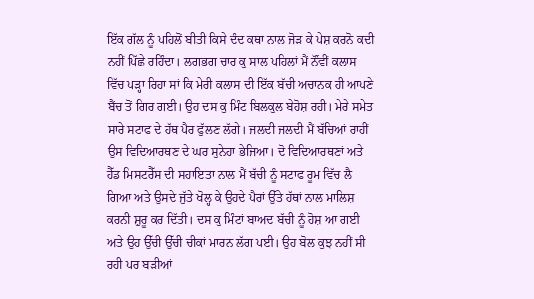ਇੱਕ ਗੱਲ ਨੂੰ ਪਹਿਲੋਂ ਬੀਤੀ ਕਿਸੇ ਦੰਦ ਕਥਾ ਨਾਲ ਜੋੜ ਕੇ ਪੇਸ਼ ਕਰਨੋ ਕਦੀ ਨਹੀਂ ਪਿੱਛੇ ਰਹਿੰਦਾ। ਲਗਭਗ ਚਾਰ ਕੁ ਸਾਲ ਪਹਿਲਾਂ ਮੈਂ ਨੌਂਵੀਂ ਕਲਾਸ ਵਿੱਚ ਪੜ੍ਹਾ ਰਿਹਾ ਸਾਂ ਕਿ ਮੇਰੀ ਕਲਾਸ ਦੀ ਇੱਕ ਬੱਚੀ ਅਚਾਨਕ ਹੀ ਆਪਣੇ ਬੈਂਚ ਤੋਂ ਗਿਰ ਗਈ। ਉਹ ਦਸ ਕੁ ਮਿੰਟ ਬਿਲਕੁਲ ਬੇਹੋਸ਼ ਰਹੀ। ਮੇਰੇ ਸਮੇਤ ਸਾਰੇ ਸਟਾਫ ਦੇ ਹੱਥ ਪੈਰ ਫੁੱਲਣ ਲੱਗੇ। ਜਲਦੀ ਜਲਦੀ ਮੈਂ ਬੱਚਿਆਂ ਰਾਹੀਂ ਉਸ ਵਿਦਿਆਰਥਣ ਦੇ ਘਰ ਸੁਨੇਹਾ ਭੇਜਿਆ। ਦੋ ਵਿਦਿਆਰਥਣਾਂ ਅਤੇ ਹੈੱਡ ਮਿਸਟਰੈੱਸ ਦੀ ਸਹਾਇਤਾ ਨਾਲ ਮੈਂ ਬੱਚੀ ਨੂੰ ਸਟਾਫ ਰੂਮ ਵਿੱਚ ਲੈ ਗਿਆ ਅਤੇ ਉਸਦੇ ਜੁੱਤੇ ਖੋਲ੍ਹ ਕੇ ਉਹਦੇ ਪੈਰਾਂ ਉੱਤੇ ਹੱਥਾਂ ਨਾਲ ਮਾਲਿਸ਼ ਕਰਨੀ ਸ਼ੁਰੂ ਕਰ ਦਿੱਤੀ। ਦਸ ਕੁ ਮਿੰਟਾਂ ਬਾਅਦ ਬੱਚੀ ਨੂੰ ਹੋਸ਼ ਆ ਗਈ ਅਤੇ ਉਹ ਉੱਚੀ ਉੱਚੀ ਚੀਕਾਂ ਮਾਰਨ ਲੱਗ ਪਈ। ਉਹ ਬੋਲ ਕੁਝ ਨਹੀਂ ਸੀ ਰਹੀ ਪਰ ਬੜੀਆਂ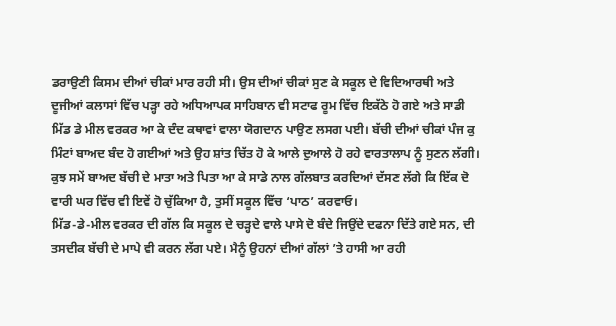ਡਰਾਉਣੀ ਕਿਸਮ ਦੀਆਂ ਚੀਕਾਂ ਮਾਰ ਰਹੀ ਸੀ। ਉਸ ਦੀਆਂ ਚੀਕਾਂ ਸੁਣ ਕੇ ਸਕੂਲ ਦੇ ਵਿਦਿਆਰਥੀ ਅਤੇ ਦੂਜੀਆਂ ਕਲਾਸਾਂ ਵਿੱਚ ਪੜ੍ਹਾ ਰਹੇ ਅਧਿਆਪਕ ਸਾਹਿਬਾਨ ਵੀ ਸਟਾਫ ਰੂਮ ਵਿੱਚ ਇਕੱਠੇ ਹੋ ਗਏ ਅਤੇ ਸਾਡੀ ਮਿੱਡ ਡੇ ਮੀਲ ਵਰਕਰ ਆ ਕੇ ਦੰਦ ਕਥਾਵਾਂ ਵਾਲਾ ਯੋਗਦਾਨ ਪਾਉਣ ਲਸਗ ਪਈ। ਬੱਚੀ ਦੀਆਂ ਚੀਕਾਂ ਪੰਜ ਕੁ ਮਿੰਟਾਂ ਬਾਅਦ ਬੰਦ ਹੋ ਗਈਆਂ ਅਤੇ ਉਹ ਸ਼ਾਂਤ ਚਿੱਤ ਹੋ ਕੇ ਆਲੇ ਦੁਆਲੇ ਹੋ ਰਹੇ ਵਾਰਤਾਲਾਪ ਨੂੰ ਸੁਣਨ ਲੱਗੀ।
ਕੁਝ ਸਮੇਂ ਬਾਅਦ ਬੱਚੀ ਦੇ ਮਾਤਾ ਅਤੇ ਪਿਤਾ ਆ ਕੇ ਸਾਡੇ ਨਾਲ ਗੱਲਬਾਤ ਕਰਦਿਆਂ ਦੱਸਣ ਲੱਗੇ ਕਿ ਇੱਕ ਦੋ ਵਾਰੀ ਘਰ ਵਿੱਚ ਵੀ ਇਵੇਂ ਹੋ ਚੁੱਕਿਆ ਹੈ, ਤੁਸੀਂ ਸਕੂਲ ਵਿੱਚ ‘ਪਾਠ’ ਕਰਵਾਓ।
ਮਿੱਡ-ਡੇ-ਮੀਲ ਵਰਕਰ ਦੀ ਗੱਲ ਕਿ ਸਕੂਲ ਦੇ ਚੜ੍ਹਦੇ ਵਾਲੇ ਪਾਸੇ ਦੋ ਬੰਦੇ ਜਿਉਂਦੇ ਦਫਨਾ ਦਿੱਤੇ ਗਏ ਸਨ, ਦੀ ਤਸਦੀਕ ਬੱਚੀ ਦੇ ਮਾਪੇ ਵੀ ਕਰਨ ਲੱਗ ਪਏ। ਮੈਨੂੰ ਉਹਨਾਂ ਦੀਆਂ ਗੱਲਾਂ ’ਤੇ ਹਾਸੀ ਆ ਰਹੀ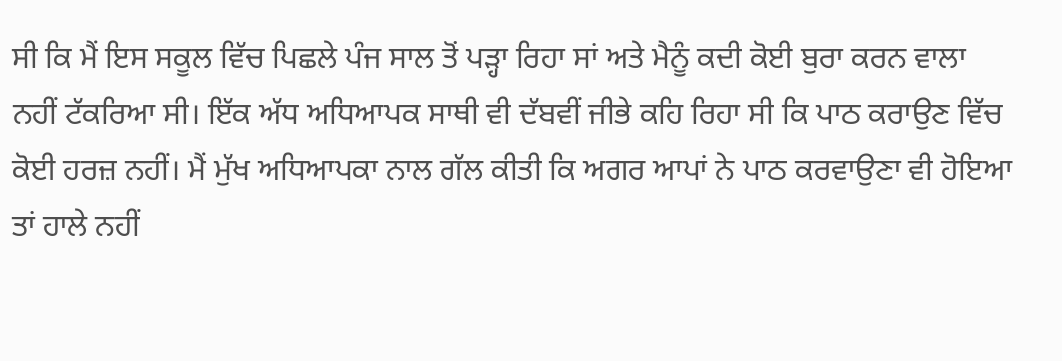ਸੀ ਕਿ ਮੈਂ ਇਸ ਸਕੂਲ ਵਿੱਚ ਪਿਛਲੇ ਪੰਜ ਸਾਲ ਤੋਂ ਪੜ੍ਹਾ ਰਿਹਾ ਸਾਂ ਅਤੇ ਮੈਨੂੰ ਕਦੀ ਕੋਈ ਬੁਰਾ ਕਰਨ ਵਾਲਾ ਨਹੀਂ ਟੱਕਰਿਆ ਸੀ। ਇੱਕ ਅੱਧ ਅਧਿਆਪਕ ਸਾਥੀ ਵੀ ਦੱਬਵੀਂ ਜੀਭੇ ਕਹਿ ਰਿਹਾ ਸੀ ਕਿ ਪਾਠ ਕਰਾਉਣ ਵਿੱਚ ਕੋਈ ਹਰਜ਼ ਨਹੀਂ। ਮੈਂ ਮੁੱਖ ਅਧਿਆਪਕਾ ਨਾਲ ਗੱਲ ਕੀਤੀ ਕਿ ਅਗਰ ਆਪਾਂ ਨੇ ਪਾਠ ਕਰਵਾਉਣਾ ਵੀ ਹੋਇਆ ਤਾਂ ਹਾਲੇ ਨਹੀਂ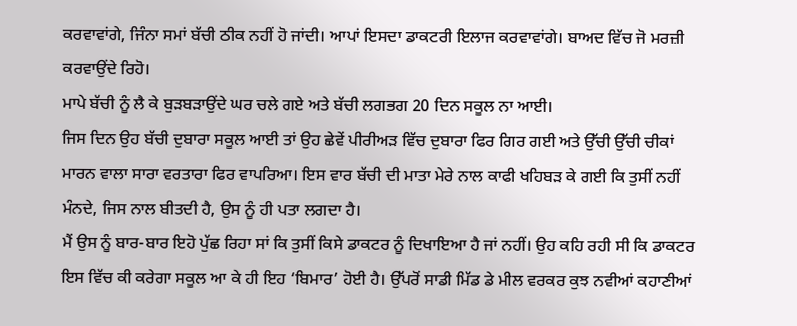ਕਰਵਾਵਾਂਗੇ, ਜਿੰਨਾ ਸਮਾਂ ਬੱਚੀ ਠੀਕ ਨਹੀਂ ਹੋ ਜਾਂਦੀ। ਆਪਾਂ ਇਸਦਾ ਡਾਕਟਰੀ ਇਲਾਜ ਕਰਵਾਵਾਂਗੇ। ਬਾਅਦ ਵਿੱਚ ਜੋ ਮਰਜ਼ੀ ਕਰਵਾਉਂਦੇ ਰਿਹੋ।
ਮਾਪੇ ਬੱਚੀ ਨੂੰ ਲੈ ਕੇ ਬੁੜਬੜਾਉਂਦੇ ਘਰ ਚਲੇ ਗਏ ਅਤੇ ਬੱਚੀ ਲਗਭਗ 20 ਦਿਨ ਸਕੂਲ ਨਾ ਆਈ।
ਜਿਸ ਦਿਨ ਉਹ ਬੱਚੀ ਦੁਬਾਰਾ ਸਕੂਲ ਆਈ ਤਾਂ ਉਹ ਛੇਵੇਂ ਪੀਰੀਅੜ ਵਿੱਚ ਦੁਬਾਰਾ ਫਿਰ ਗਿਰ ਗਈ ਅਤੇ ਉੱਚੀ ਉੱਚੀ ਚੀਕਾਂ ਮਾਰਨ ਵਾਲਾ ਸਾਰਾ ਵਰਤਾਰਾ ਫਿਰ ਵਾਪਰਿਆ। ਇਸ ਵਾਰ ਬੱਚੀ ਦੀ ਮਾਤਾ ਮੇਰੇ ਨਾਲ ਕਾਫੀ ਖਹਿਬੜ ਕੇ ਗਈ ਕਿ ਤੁਸੀਂ ਨਹੀਂ ਮੰਨਦੇ, ਜਿਸ ਨਾਲ ਬੀਤਦੀ ਹੈ, ਉਸ ਨੂੰ ਹੀ ਪਤਾ ਲਗਦਾ ਹੈ।
ਮੈਂ ਉਸ ਨੂੰ ਬਾਰ-ਬਾਰ ਇਹੋ ਪੁੱਛ ਰਿਹਾ ਸਾਂ ਕਿ ਤੁਸੀਂ ਕਿਸੇ ਡਾਕਟਰ ਨੂੰ ਦਿਖਾਇਆ ਹੈ ਜਾਂ ਨਹੀਂ। ਉਹ ਕਹਿ ਰਹੀ ਸੀ ਕਿ ਡਾਕਟਰ ਇਸ ਵਿੱਚ ਕੀ ਕਰੇਗਾ ਸਕੂਲ ਆ ਕੇ ਹੀ ਇਹ ‘ਬਿਮਾਰ’ ਹੋਈ ਹੈ। ਉੱਪਰੋਂ ਸਾਡੀ ਮਿੱਡ ਡੇ ਮੀਲ ਵਰਕਰ ਕੁਝ ਨਵੀਆਂ ਕਹਾਣੀਆਂ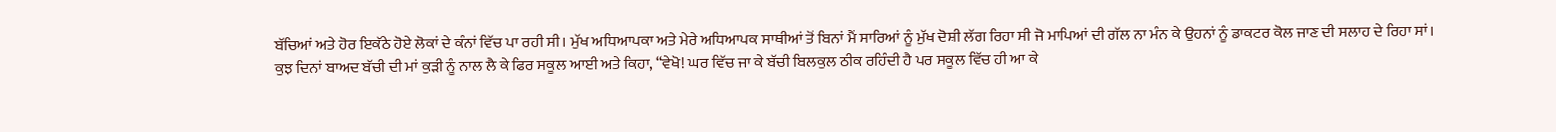ਬੱਚਿਆਂ ਅਤੇ ਹੋਰ ਇਕੱਠੇ ਹੋਏ ਲੋਕਾਂ ਦੇ ਕੰਨਾਂ ਵਿੱਚ ਪਾ ਰਹੀ ਸੀ। ਮੁੱਖ ਅਧਿਆਪਕਾ ਅਤੇ ਮੇਰੇ ਅਧਿਆਪਕ ਸਾਥੀਆਂ ਤੋਂ ਬਿਨਾਂ ਮੈਂ ਸਾਰਿਆਂ ਨੂੰ ਮੁੱਖ ਦੋਸ਼ੀ ਲੱਗ ਰਿਹਾ ਸੀ ਜੋ ਮਾਪਿਆਂ ਦੀ ਗੱਲ ਨਾ ਮੰਨ ਕੇ ਉਹਨਾਂ ਨੂੰ ਡਾਕਟਰ ਕੋਲ ਜਾਣ ਦੀ ਸਲਾਹ ਦੇ ਰਿਹਾ ਸਾਂ।
ਕੁਝ ਦਿਨਾਂ ਬਾਅਦ ਬੱਚੀ ਦੀ ਮਾਂ ਕੁੜੀ ਨੂੰ ਨਾਲ ਲੈ ਕੇ ਫਿਰ ਸਕੂਲ ਆਈ ਅਤੇ ਕਿਹਾ, “ਵੇਖੋ! ਘਰ ਵਿੱਚ ਜਾ ਕੇ ਬੱਚੀ ਬਿਲਕੁਲ ਠੀਕ ਰਹਿੰਦੀ ਹੈ ਪਰ ਸਕੂਲ ਵਿੱਚ ਹੀ ਆ ਕੇ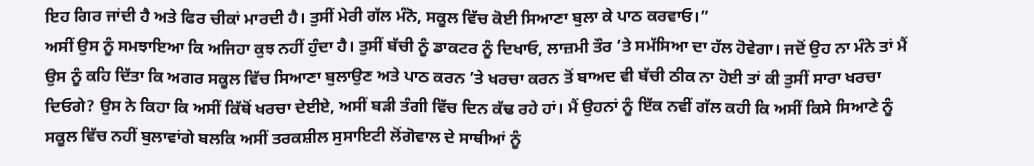ਇਹ ਗਿਰ ਜਾਂਦੀ ਹੈ ਅਤੇ ਫਿਰ ਚੀਕਾਂ ਮਾਰਦੀ ਹੈ। ਤੁਸੀਂ ਮੇਰੀ ਗੱਲ ਮੰਨੋ, ਸਕੂਲ ਵਿੱਚ ਕੋਈ ਸਿਆਣਾ ਬੁਲਾ ਕੇ ਪਾਠ ਕਰਵਾਓ।”
ਅਸੀਂ ਉਸ ਨੂੰ ਸਮਝਾਇਆ ਕਿ ਅਜਿਹਾ ਕੁਝ ਨਹੀਂ ਹੁੰਦਾ ਹੈ। ਤੁਸੀਂ ਬੱਚੀ ਨੂੰ ਡਾਕਟਰ ਨੂੰ ਦਿਖਾਓ, ਲਾਜ਼ਮੀ ਤੌਰ ’ਤੇ ਸਮੱਸਿਆ ਦਾ ਹੱਲ ਹੋਵੇਗਾ। ਜਦੋਂ ਉਹ ਨਾ ਮੰਨੇ ਤਾਂ ਮੈਂ ਉਸ ਨੂੰ ਕਹਿ ਦਿੱਤਾ ਕਿ ਅਗਰ ਸਕੂਲ ਵਿੱਚ ਸਿਆਣਾ ਬੁਲਾਉਣ ਅਤੇ ਪਾਠ ਕਰਨ ’ਤੇ ਖਰਚਾ ਕਰਨ ਤੋਂ ਬਾਅਦ ਵੀ ਬੱਚੀ ਠੀਕ ਨਾ ਹੋਈ ਤਾਂ ਕੀ ਤੁਸੀਂ ਸਾਰਾ ਖਰਚਾ ਦਿਓਗੇ? ਉਸ ਨੇ ਕਿਹਾ ਕਿ ਅਸੀਂ ਕਿੱਥੋਂ ਖਰਚਾ ਦੇਈਏ, ਅਸੀਂ ਬੜੀ ਤੰਗੀ ਵਿੱਚ ਦਿਨ ਕੱਢ ਰਹੇ ਹਾਂ। ਮੈਂ ਉਹਨਾਂ ਨੂੰ ਇੱਕ ਨਵੀਂ ਗੱਲ ਕਹੀ ਕਿ ਅਸੀਂ ਕਿਸੇ ਸਿਆਣੇ ਨੂੰ ਸਕੂਲ ਵਿੱਚ ਨਹੀਂ ਬੁਲਾਵਾਂਗੇ ਬਲਕਿ ਅਸੀਂ ਤਰਕਸ਼ੀਲ ਸੁਸਾਇਟੀ ਲੋਂਗੋਵਾਲ ਦੇ ਸਾਥੀਆਂ ਨੂੰ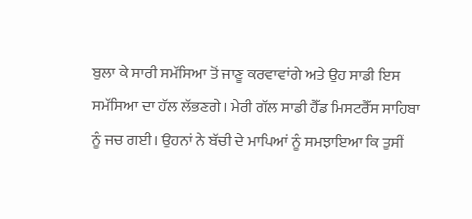ਬੁਲਾ ਕੇ ਸਾਰੀ ਸਮੱਸਿਆ ਤੋਂ ਜਾਣੂ ਕਰਵਾਵਾਂਗੇ ਅਤੇ ਉਹ ਸਾਡੀ ਇਸ ਸਮੱਸਿਆ ਦਾ ਹੱਲ ਲੱਭਣਗੇ। ਮੇਰੀ ਗੱਲ ਸਾਡੀ ਹੈੱਡ ਮਿਸਟਰੈੱਸ ਸਾਹਿਬਾ ਨੂੰ ਜਚ ਗਈ। ਉਹਨਾਂ ਨੇ ਬੱਚੀ ਦੇ ਮਾਪਿਆਂ ਨੂੰ ਸਮਝਾਇਆ ਕਿ ਤੁਸੀਂ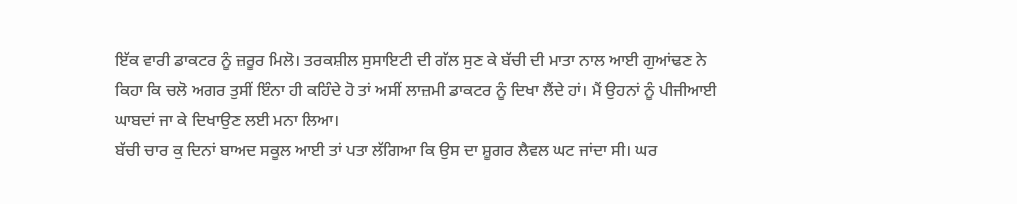ਇੱਕ ਵਾਰੀ ਡਾਕਟਰ ਨੂੰ ਜ਼ਰੂਰ ਮਿਲੋ। ਤਰਕਸ਼ੀਲ ਸੁਸਾਇਟੀ ਦੀ ਗੱਲ ਸੁਣ ਕੇ ਬੱਚੀ ਦੀ ਮਾਤਾ ਨਾਲ ਆਈ ਗੁਆਂਢਣ ਨੇ ਕਿਹਾ ਕਿ ਚਲੋ ਅਗਰ ਤੁਸੀਂ ਇੰਨਾ ਹੀ ਕਹਿੰਦੇ ਹੋ ਤਾਂ ਅਸੀਂ ਲਾਜ਼ਮੀ ਡਾਕਟਰ ਨੂੰ ਦਿਖਾ ਲੈਂਦੇ ਹਾਂ। ਮੈਂ ਉਹਨਾਂ ਨੂੰ ਪੀਜੀਆਈ ਘਾਬਦਾਂ ਜਾ ਕੇ ਦਿਖਾਉਣ ਲਈ ਮਨਾ ਲਿਆ।
ਬੱਚੀ ਚਾਰ ਕੁ ਦਿਨਾਂ ਬਾਅਦ ਸਕੂਲ ਆਈ ਤਾਂ ਪਤਾ ਲੱਗਿਆ ਕਿ ਉਸ ਦਾ ਸ਼ੂਗਰ ਲੈਵਲ ਘਟ ਜਾਂਦਾ ਸੀ। ਘਰ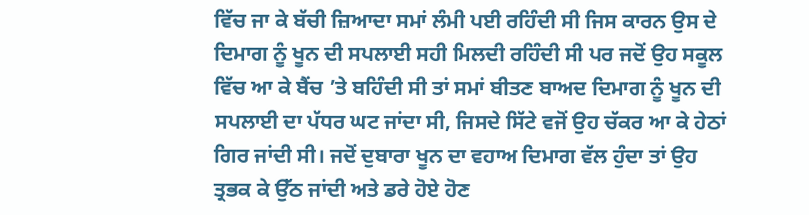ਵਿੱਚ ਜਾ ਕੇ ਬੱਚੀ ਜ਼ਿਆਦਾ ਸਮਾਂ ਲੰਮੀ ਪਈ ਰਹਿੰਦੀ ਸੀ ਜਿਸ ਕਾਰਨ ਉਸ ਦੇ ਦਿਮਾਗ ਨੂੰ ਖੂਨ ਦੀ ਸਪਲਾਈ ਸਹੀ ਮਿਲਦੀ ਰਹਿੰਦੀ ਸੀ ਪਰ ਜਦੋਂ ਉਹ ਸਕੂਲ ਵਿੱਚ ਆ ਕੇ ਬੈਂਚ ’ਤੇ ਬਹਿੰਦੀ ਸੀ ਤਾਂ ਸਮਾਂ ਬੀਤਣ ਬਾਅਦ ਦਿਮਾਗ ਨੂੰ ਖੂਨ ਦੀ ਸਪਲਾਈ ਦਾ ਪੱਧਰ ਘਟ ਜਾਂਦਾ ਸੀ, ਜਿਸਦੇ ਸਿੱਟੇ ਵਜੋਂ ਉਹ ਚੱਕਰ ਆ ਕੇ ਹੇਠਾਂ ਗਿਰ ਜਾਂਦੀ ਸੀ। ਜਦੋਂ ਦੁਬਾਰਾ ਖੂਨ ਦਾ ਵਹਾਅ ਦਿਮਾਗ ਵੱਲ ਹੁੰਦਾ ਤਾਂ ਉਹ ਤ੍ਰਭਕ ਕੇ ਉੱਠ ਜਾਂਦੀ ਅਤੇ ਡਰੇ ਹੋਏ ਹੋਣ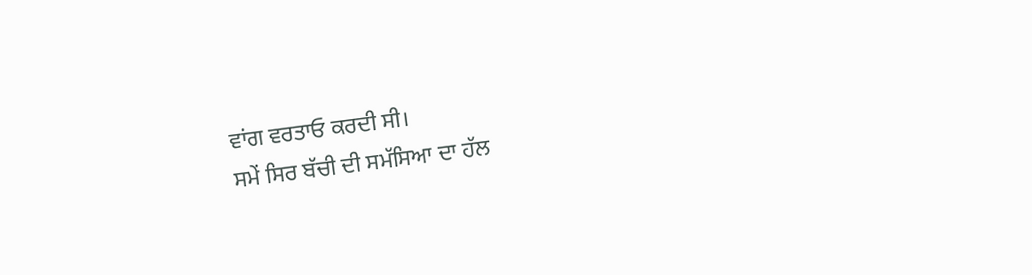ਵਾਂਗ ਵਰਤਾਓ ਕਰਦੀ ਸੀ।
ਸਮੇਂ ਸਿਰ ਬੱਚੀ ਦੀ ਸਮੱਸਿਆ ਦਾ ਹੱਲ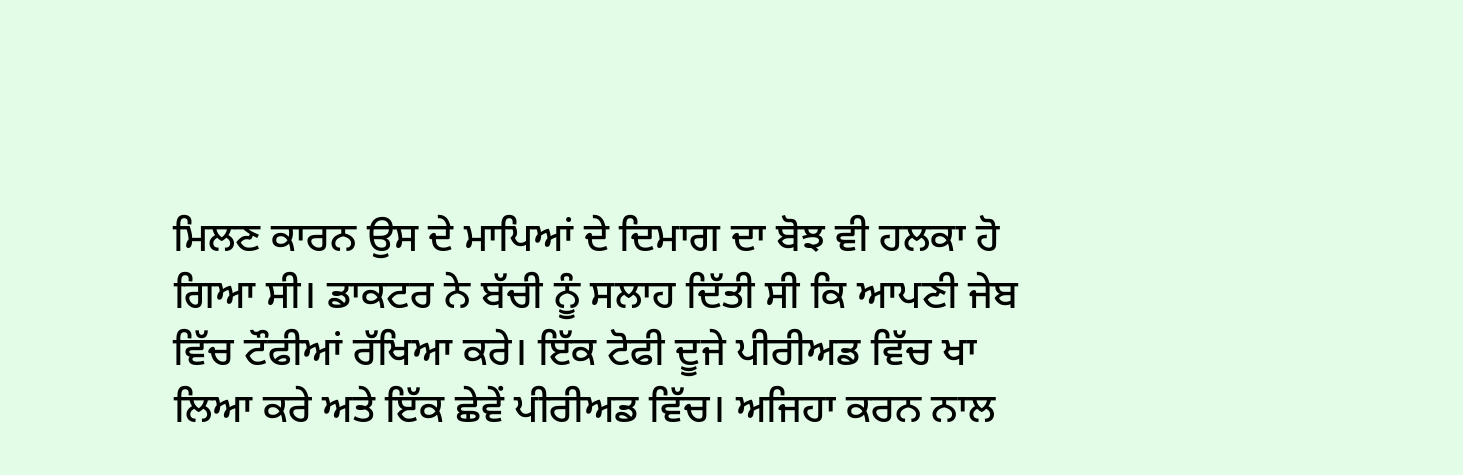ਮਿਲਣ ਕਾਰਨ ਉਸ ਦੇ ਮਾਪਿਆਂ ਦੇ ਦਿਮਾਗ ਦਾ ਬੋਝ ਵੀ ਹਲਕਾ ਹੋ ਗਿਆ ਸੀ। ਡਾਕਟਰ ਨੇ ਬੱਚੀ ਨੂੰ ਸਲਾਹ ਦਿੱਤੀ ਸੀ ਕਿ ਆਪਣੀ ਜੇਬ ਵਿੱਚ ਟੌਫੀਆਂ ਰੱਖਿਆ ਕਰੇ। ਇੱਕ ਟੋਫੀ ਦੂਜੇ ਪੀਰੀਅਡ ਵਿੱਚ ਖਾ ਲਿਆ ਕਰੇ ਅਤੇ ਇੱਕ ਛੇਵੇਂ ਪੀਰੀਅਡ ਵਿੱਚ। ਅਜਿਹਾ ਕਰਨ ਨਾਲ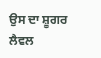ਉਸ ਦਾ ਸ਼ੂਗਰ ਲੈਵਲ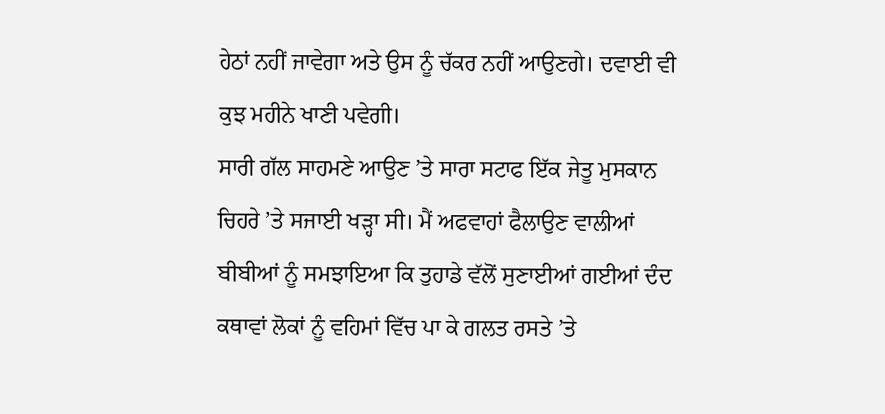ਹੇਠਾਂ ਨਹੀਂ ਜਾਵੇਗਾ ਅਤੇ ਉਸ ਨੂੰ ਚੱਕਰ ਨਹੀਂ ਆਉਣਗੇ। ਦਵਾਈ ਵੀ ਕੁਝ ਮਹੀਨੇ ਖਾਣੀ ਪਵੇਗੀ।
ਸਾਰੀ ਗੱਲ ਸਾਹਮਣੇ ਆਉਣ ’ਤੇ ਸਾਰਾ ਸਟਾਫ ਇੱਕ ਜੇਤੂ ਮੁਸਕਾਨ ਚਿਹਰੇ ’ਤੇ ਸਜਾਈ ਖੜ੍ਹਾ ਸੀ। ਮੈਂ ਅਫਵਾਹਾਂ ਫੈਲਾਉਣ ਵਾਲੀਆਂ ਬੀਬੀਆਂ ਨੂੰ ਸਮਝਾਇਆ ਕਿ ਤੁਹਾਡੇ ਵੱਲੋਂ ਸੁਣਾਈਆਂ ਗਈਆਂ ਦੰਦ ਕਥਾਵਾਂ ਲੋਕਾਂ ਨੂੰ ਵਹਿਮਾਂ ਵਿੱਚ ਪਾ ਕੇ ਗਲਤ ਰਸਤੇ ’ਤੇ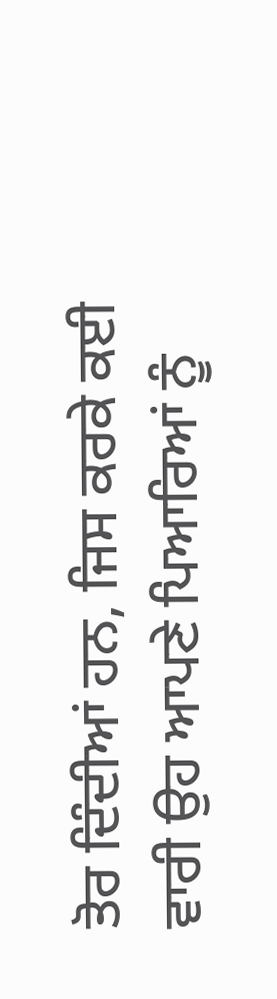ਤੋਰ ਦਿੰਦੀਆਂ ਹਨ, ਜਿਸ ਕਰਕੇ ਕਈ ਵਾਰੀ ਉਹ ਆਪਣੇ ਪਿਆਰਿਆਂ ਨੂੰ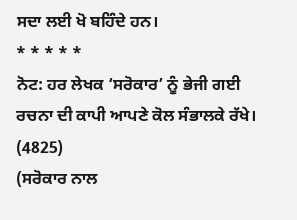ਸਦਾ ਲਈ ਖੋ ਬਹਿੰਦੇ ਹਨ।
* * * * *
ਨੋਟ: ਹਰ ਲੇਖਕ ‘ਸਰੋਕਾਰ’ ਨੂੰ ਭੇਜੀ ਗਈ ਰਚਨਾ ਦੀ ਕਾਪੀ ਆਪਣੇ ਕੋਲ ਸੰਭਾਲਕੇ ਰੱਖੇ।
(4825)
(ਸਰੋਕਾਰ ਨਾਲ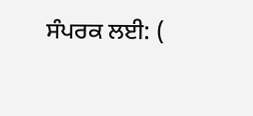ਸੰਪਰਕ ਲਈ: (